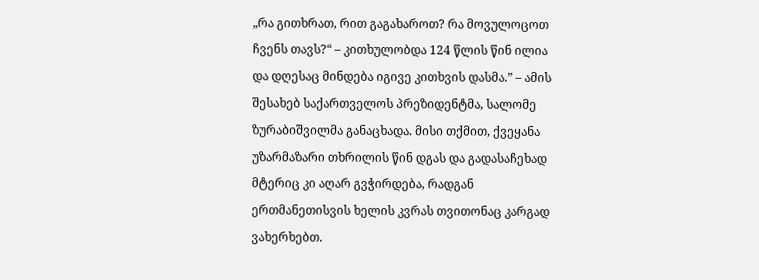„რა გითხრათ, რით გაგახაროთ? რა მოვულოცოთ ჩვენს თავს?“ – კითხულობდა 124 წლის წინ ილია და დღესაც მინდება იგივე კითხვის დასმა.” – ამის შესახებ საქართველოს პრეზიდენტმა, სალომე ზურაბიშვილმა განაცხადა. მისი თქმით, ქვეყანა უზარმაზარი თხრილის წინ დგას და გადასაჩეხად მტერიც კი აღარ გვჭირდება, რადგან ერთმანეთისვის ხელის კვრას თვითონაც კარგად ვახერხებთ.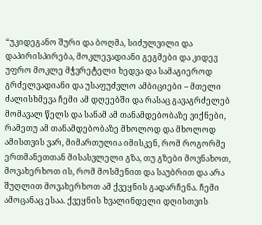“უკიდეგანო შური და ბოღმა, სიძულვილი და დაპირისპირება, მოკლევადიანი გეგმები და კიდევ უფრო მოკლე მჭვრეტელი ხედვა და სამაგიეროდ გრძელვადიანი და უსაფუძვლო ამბიციები – მთელი ძალისხმევა ჩემი ამ დღეებში და რასაც გავაგრძელებ მომავალ წელს და სანამ ამ თანამდებობაზე ვიქნები, რამეთუ ამ თანამდებობაზე მხოლოდ და მხოლოდ ამისთვის ვარ, მიმართულია იმისკენ, რომ როგორმე ერთმანეთთან მისასვლელი გზა, თუ გზები მოვნახოთ, მოვახერხოთ ის, რომ მოსმენით და საუბრით და არა შუღლით მოვახერხოთ ამ ქვეყნის გადარჩენა. ჩემი ამოცანაც ესაა. ქვეყნის ხვალინდელი დღისთვის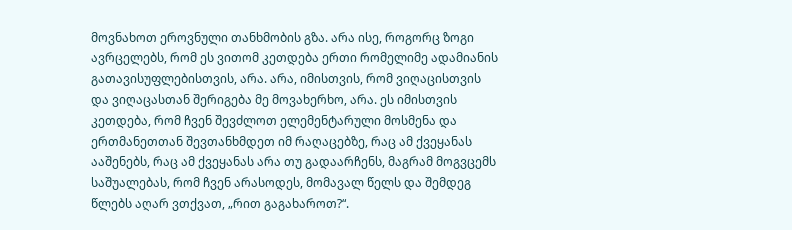მოვნახოთ ეროვნული თანხმობის გზა. არა ისე, როგორც ზოგი ავრცელებს, რომ ეს ვითომ კეთდება ერთი რომელიმე ადამიანის გათავისუფლებისთვის, არა. არა, იმისთვის, რომ ვიღაცისთვის და ვიღაცასთან შერიგება მე მოვახერხო, არა. ეს იმისთვის კეთდება, რომ ჩვენ შევძლოთ ელემენტარული მოსმენა და ერთმანეთთან შევთანხმდეთ იმ რაღაცებზე, რაც ამ ქვეყანას ააშენებს, რაც ამ ქვეყანას არა თუ გადაარჩენს, მაგრამ მოგვცემს საშუალებას, რომ ჩვენ არასოდეს, მომავალ წელს და შემდეგ წლებს აღარ ვთქვათ, „რით გაგახაროთ?“.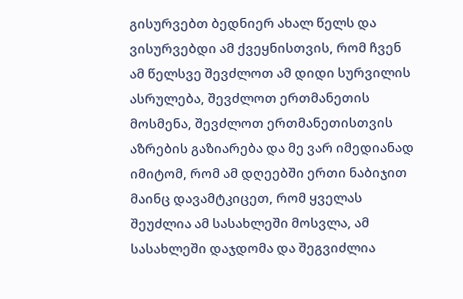გისურვებთ ბედნიერ ახალ წელს და ვისურვებდი ამ ქვეყნისთვის, რომ ჩვენ ამ წელსვე შევძლოთ ამ დიდი სურვილის ასრულება, შევძლოთ ერთმანეთის მოსმენა, შევძლოთ ერთმანეთისთვის აზრების გაზიარება და მე ვარ იმედიანად იმიტომ, რომ ამ დღეებში ერთი ნაბიჯით მაინც დავამტკიცეთ, რომ ყველას შეუძლია ამ სასახლეში მოსვლა, ამ სასახლეში დაჯდომა და შეგვიძლია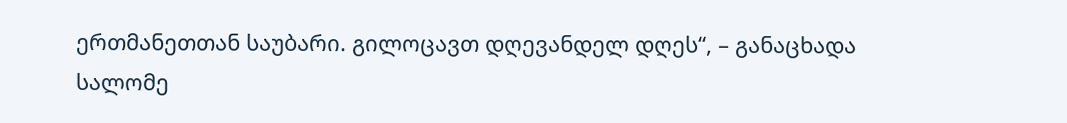ერთმანეთთან საუბარი. გილოცავთ დღევანდელ დღეს“, – განაცხადა სალომე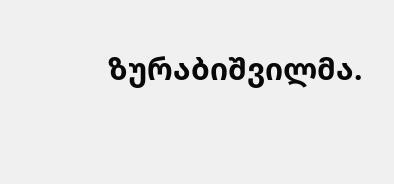ზურაბიშვილმა.